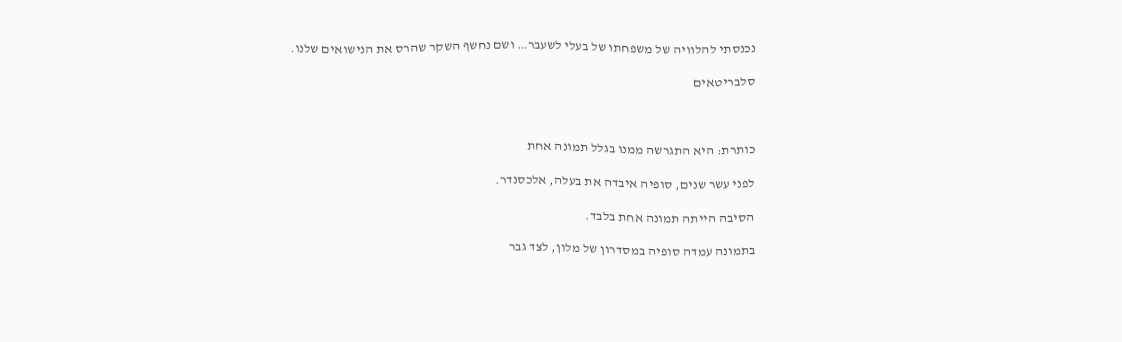נכנסתי להלוויה של משפחתו של בעלי לשעבר… ושם נחשף השקר שהרס את הנישואים שלנו.

סלבריטאים



כותרת: היא התגרשה ממנו בגלל תמונה אחת

לפני עשר שנים, סופיה איבדה את בעלה, אלכסנדר.

הסיבה הייתה תמונה אחת בלבד.

בתמונה עמדה סופיה במסדרון של מלון, לצד גבר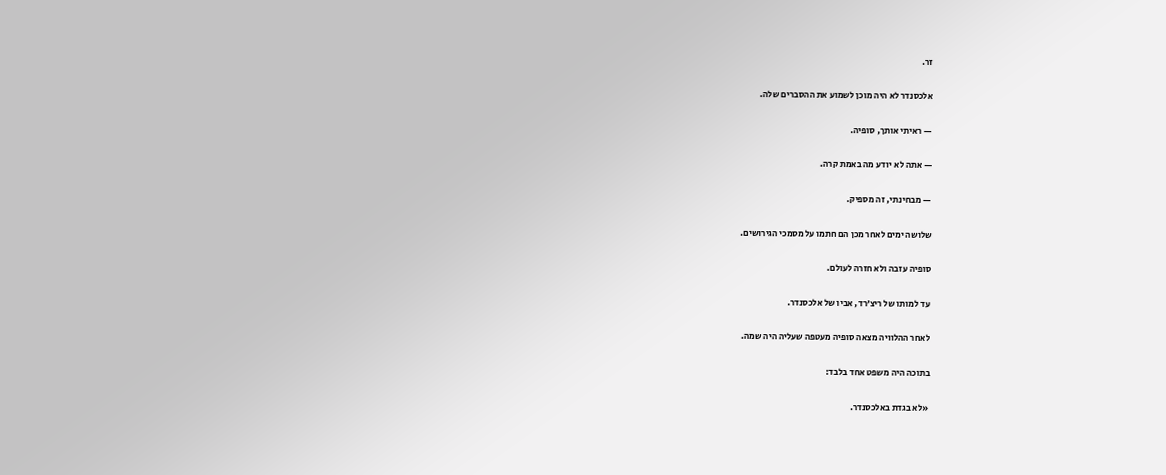זר.

אלכסנדר לא היה מוכן לשמוע את ההסברים שלה.

— ראיתי אותך, סופיה.

— אתה לא יודע מה באמת קרה.

— מבחינתי, זה מספיק.

שלושה ימים לאחר מכן הם חתמו על מסמכי הגירושים.

סופיה עזבה ולא חזרה לעולם.

עד למותו של ריצ’רד, אביו של אלכסנדר.

לאחר ההלוויה מצאה סופיה מעטפה שעליה היה שמה.

בתוכה היה משפט אחד בלבד:

«לא בגדת באלכסנדר.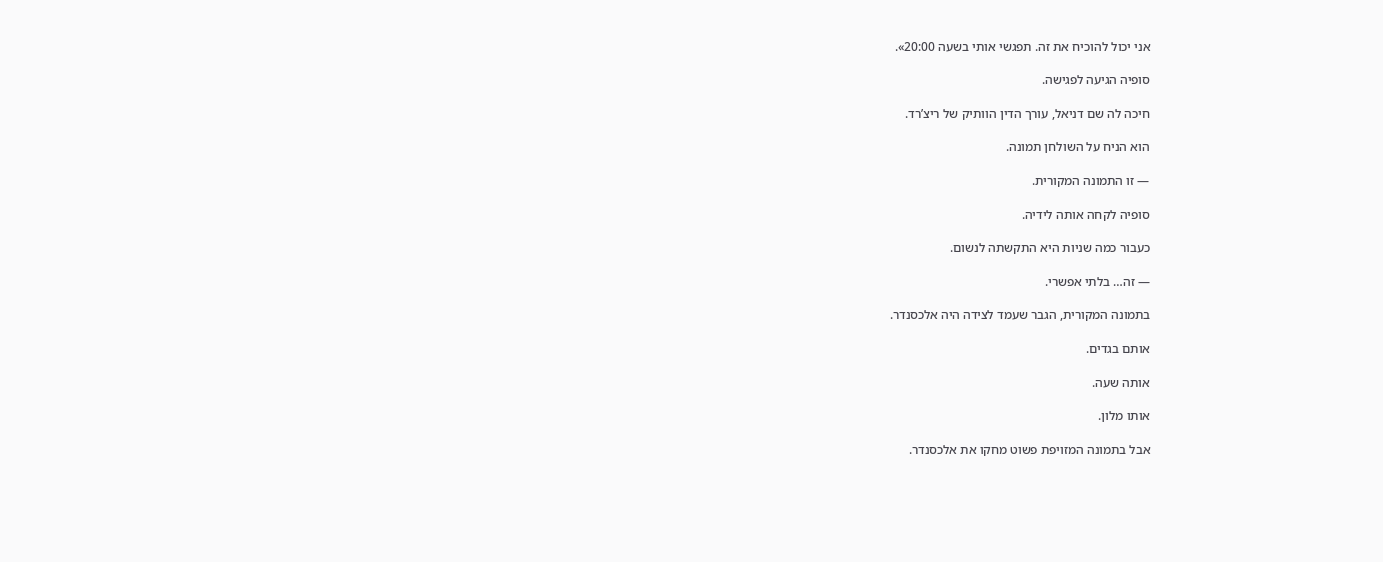אני יכול להוכיח את זה. תפגשי אותי בשעה 20:00».

סופיה הגיעה לפגישה.

חיכה לה שם דניאל, עורך הדין הוותיק של ריצ’רד.

הוא הניח על השולחן תמונה.

— זו התמונה המקורית.

סופיה לקחה אותה לידיה.

כעבור כמה שניות היא התקשתה לנשום.

— זה… בלתי אפשרי.

בתמונה המקורית, הגבר שעמד לצידה היה אלכסנדר.

אותם בגדים.

אותה שעה.

אותו מלון.

אבל בתמונה המזויפת פשוט מחקו את אלכסנדר.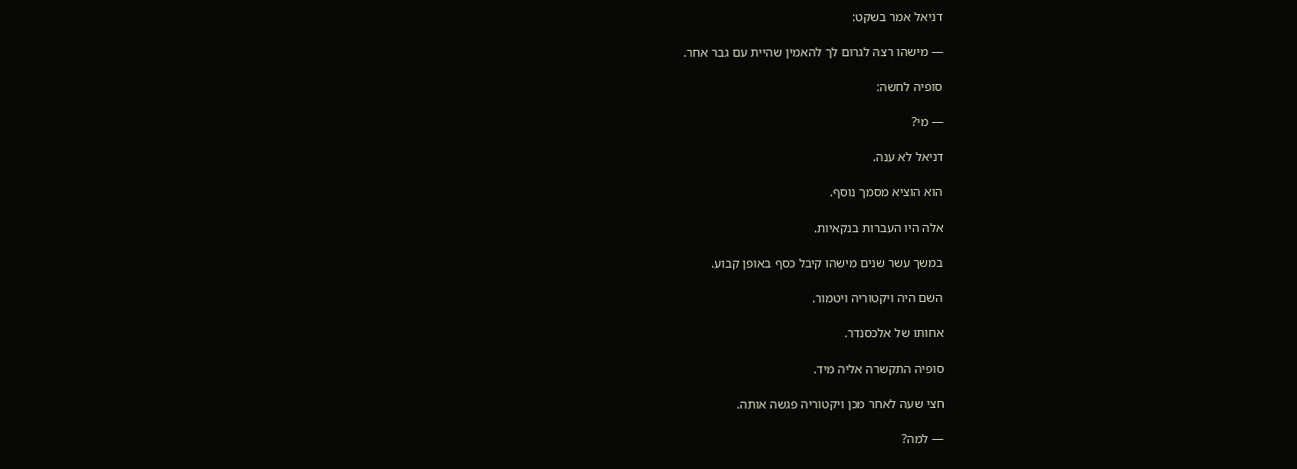דניאל אמר בשקט:

— מישהו רצה לגרום לך להאמין שהיית עם גבר אחר.

סופיה לחשה:

— מי?

דניאל לא ענה.

הוא הוציא מסמך נוסף.

אלה היו העברות בנקאיות.

במשך עשר שנים מישהו קיבל כסף באופן קבוע.

השם היה ויקטוריה ויטמור.

אחותו של אלכסנדר.

סופיה התקשרה אליה מיד.

חצי שעה לאחר מכן ויקטוריה פגשה אותה.

— למה?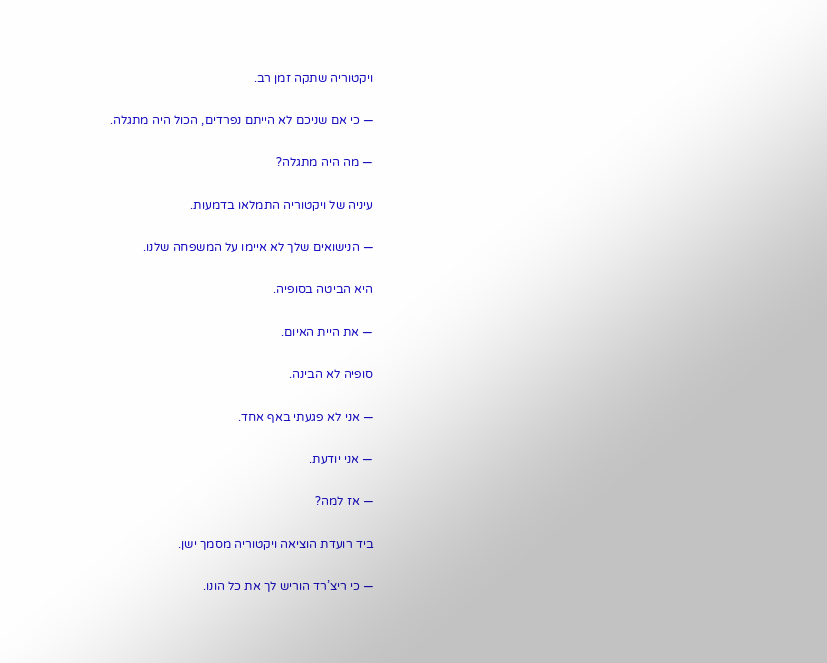ויקטוריה שתקה זמן רב.

— כי אם שניכם לא הייתם נפרדים, הכול היה מתגלה.

— מה היה מתגלה?

עיניה של ויקטוריה התמלאו בדמעות.

— הנישואים שלך לא איימו על המשפחה שלנו.

היא הביטה בסופיה.

— את היית האיום.

סופיה לא הבינה.

— אני לא פגעתי באף אחד.

— אני יודעת.

— אז למה?

ביד רועדת הוציאה ויקטוריה מסמך ישן.

— כי ריצ’רד הוריש לך את כל הונו.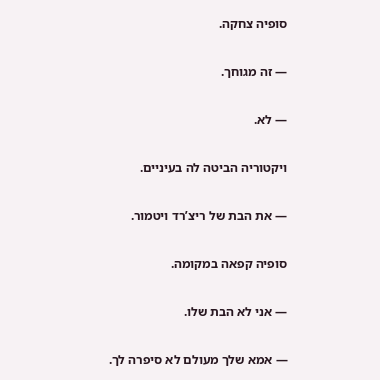סופיה צחקה.

— זה מגוחך.

— לא.

ויקטוריה הביטה לה בעיניים.

— את הבת של ריצ’רד ויטמור.

סופיה קפאה במקומה.

— אני לא הבת שלו.

— אמא שלך מעולם לא סיפרה לך.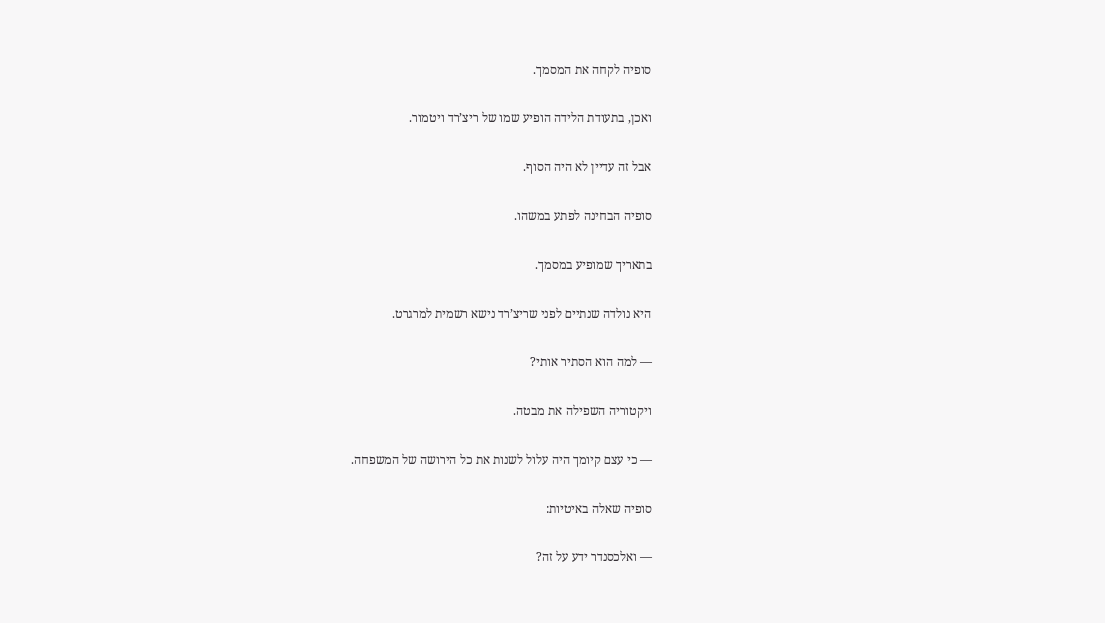סופיה לקחה את המסמך.

ואכן, בתעודת הלידה הופיע שמו של ריצ’רד ויטמור.

אבל זה עדיין לא היה הסוף.

סופיה הבחינה לפתע במשהו.

בתאריך שמופיע במסמך.

היא נולדה שנתיים לפני שריצ’רד נישא רשמית למרגרט.

— למה הוא הסתיר אותי?

ויקטוריה השפילה את מבטה.

— כי עצם קיומך היה עלול לשנות את כל הירושה של המשפחה.

סופיה שאלה באיטיות:

— ואלכסנדר ידע על זה?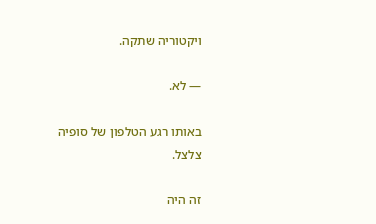ויקטוריה שתקה.

— לא.

באותו רגע הטלפון של סופיה צלצל.

זה היה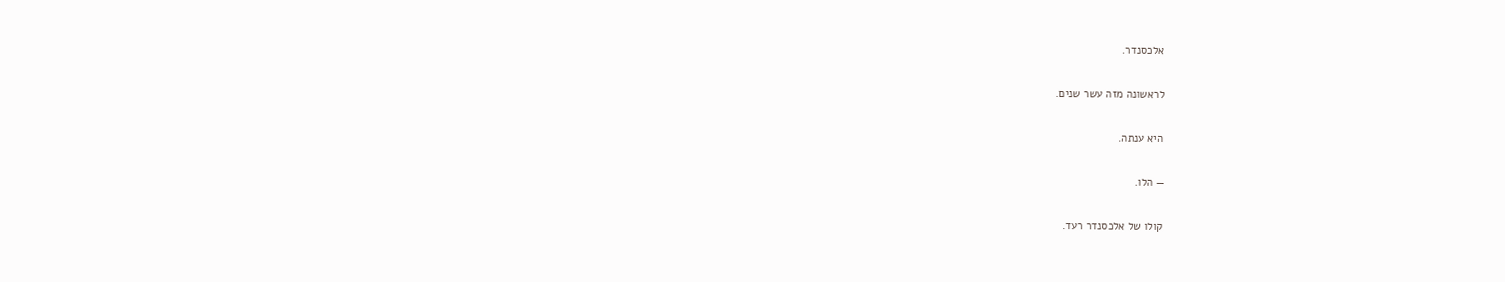אלכסנדר.

לראשונה מזה עשר שנים.

היא ענתה.

— הלו.

קולו של אלכסנדר רעד.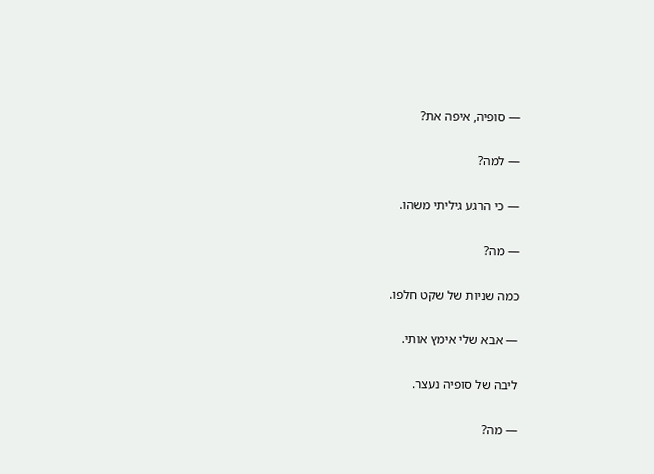— סופיה, איפה את?

— למה?

— כי הרגע גיליתי משהו.

— מה?

כמה שניות של שקט חלפו.

— אבא שלי אימץ אותי.

ליבה של סופיה נעצר.

— מה?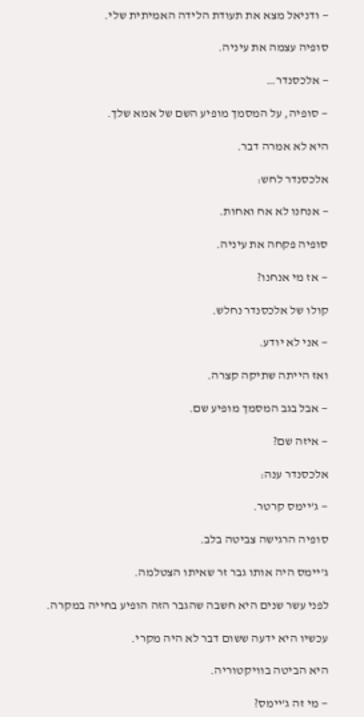— ודניאל מצא את תעודת הלידה האמיתית שלי.

סופיה עצמה את עיניה.

— אלכסנדר…

— סופיה, על המסמך מופיע השם של אמא שלך.

היא לא אמרה דבר.

אלכסנדר לחש:

— אנחנו לא אח ואחות.

סופיה פקחה את עיניה.

— אז מי אנחנו?

קולו של אלכסנדר נחלש.

— אני לא יודע.

ואז הייתה שתיקה קצרה.

— אבל בגב המסמך מופיע שם.

— איזה שם?

אלכסנדר ענה:

— ג’יימס קרטר.

סופיה הרגישה צביטה בלב.

ג’יימס היה אותו גבר זר שאיתו הצטלמה.

לפני עשר שנים היא חשבה שהגבר הזה הופיע בחייה במקרה.

עכשיו היא ידעה ששום דבר לא היה מקרי.

היא הביטה בוויקטוריה.

— מי זה ג’יימס?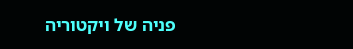פניה של ויקטוריה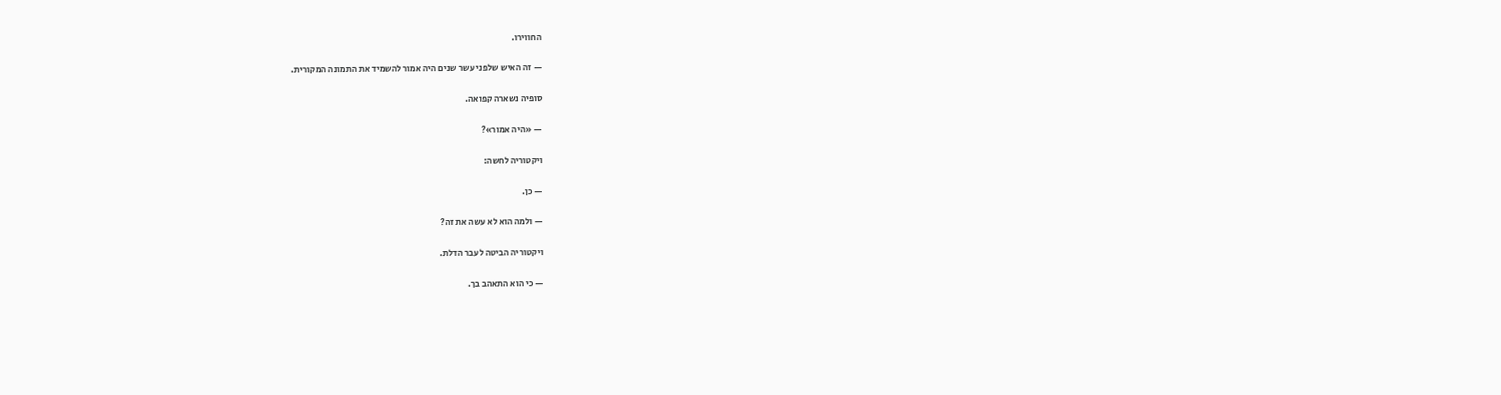החווירו.

— זה האיש שלפני עשר שנים היה אמור להשמיד את התמונה המקורית.

סופיה נשארה קפואה.

— «היה אמור»?

ויקטוריה לחשה:

— כן.

— ולמה הוא לא עשה את זה?

ויקטוריה הביטה לעבר הדלת.

— כי הוא התאהב בך.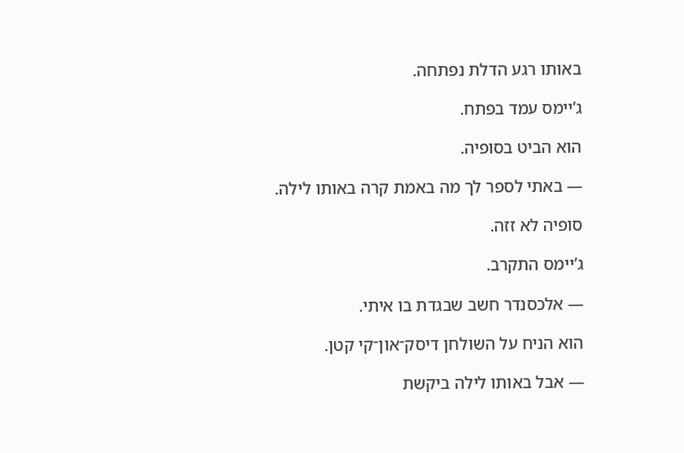באותו רגע הדלת נפתחה.

ג’יימס עמד בפתח.

הוא הביט בסופיה.

— באתי לספר לך מה באמת קרה באותו לילה.

סופיה לא זזה.

ג’יימס התקרב.

— אלכסנדר חשב שבגדת בו איתי.

הוא הניח על השולחן דיסק־און־קי קטן.

— אבל באותו לילה ביקשת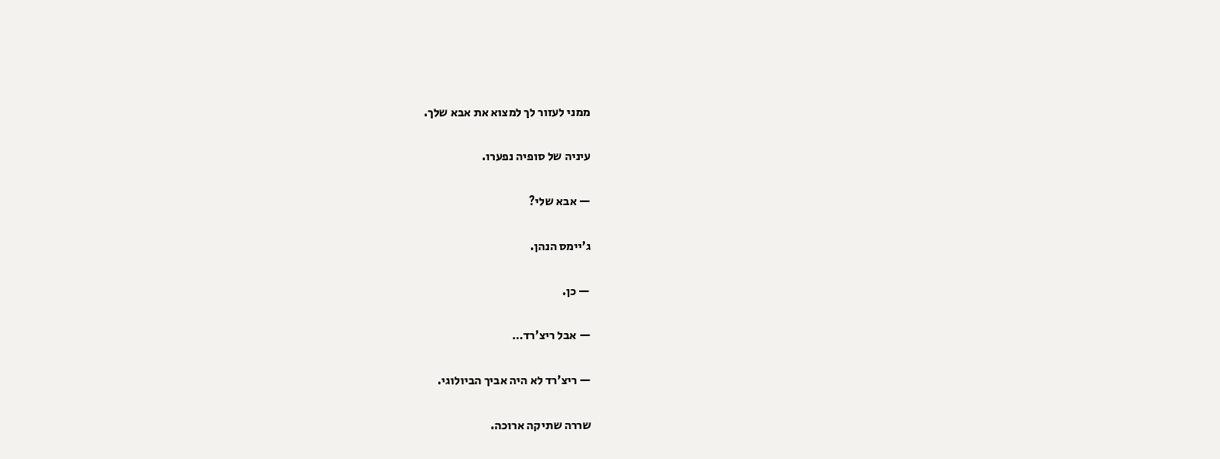ממני לעזור לך למצוא את אבא שלך.

עיניה של סופיה נפערו.

— אבא שלי?

ג’יימס הנהן.

— כן.

— אבל ריצ’רד…

— ריצ’רד לא היה אביך הביולוגי.

שררה שתיקה ארוכה.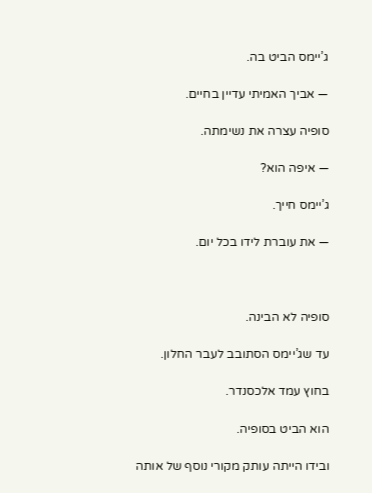ג’יימס הביט בה.

— אביך האמיתי עדיין בחיים.

סופיה עצרה את נשימתה.

— איפה הוא?

ג’יימס חייך.

— את עוברת לידו בכל יום.



סופיה לא הבינה.

עד שג’יימס הסתובב לעבר החלון.

בחוץ עמד אלכסנדר.

הוא הביט בסופיה.

ובידו הייתה עותק מקורי נוסף של אותה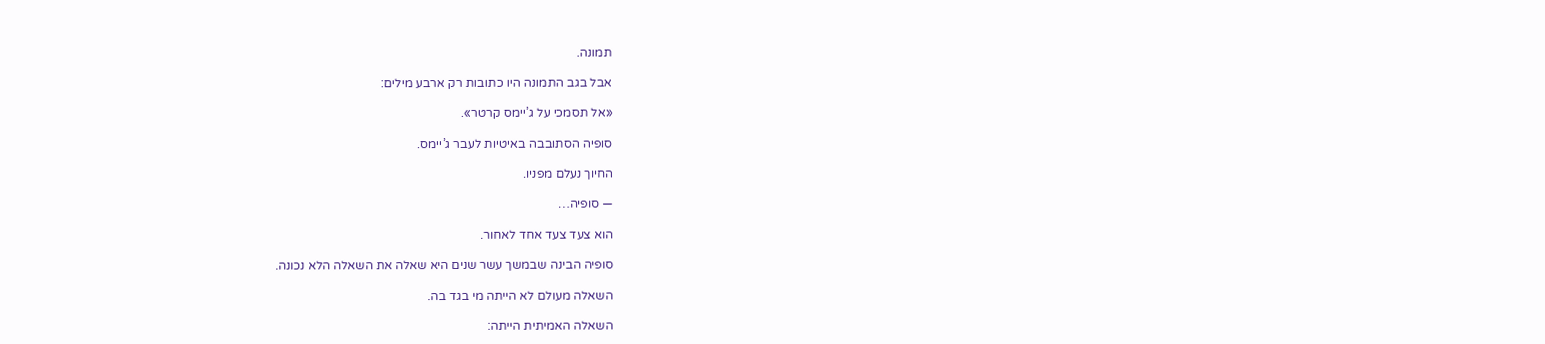תמונה.

אבל בגב התמונה היו כתובות רק ארבע מילים:

«אל תסמכי על ג’יימס קרטר».

סופיה הסתובבה באיטיות לעבר ג’יימס.

החיוך נעלם מפניו.

— סופיה…

הוא צעד צעד אחד לאחור.

סופיה הבינה שבמשך עשר שנים היא שאלה את השאלה הלא נכונה.

השאלה מעולם לא הייתה מי בגד בה.

השאלה האמיתית הייתה: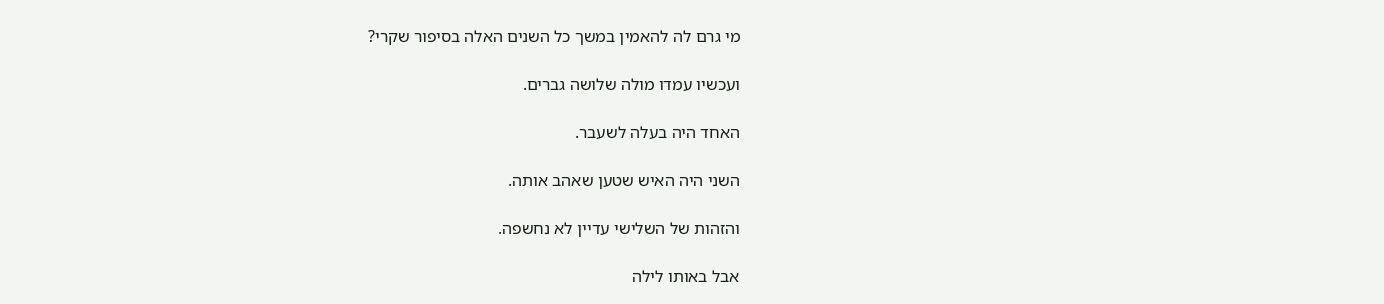מי גרם לה להאמין במשך כל השנים האלה בסיפור שקרי?

ועכשיו עמדו מולה שלושה גברים.

האחד היה בעלה לשעבר.

השני היה האיש שטען שאהב אותה.

והזהות של השלישי עדיין לא נחשפה.

אבל באותו לילה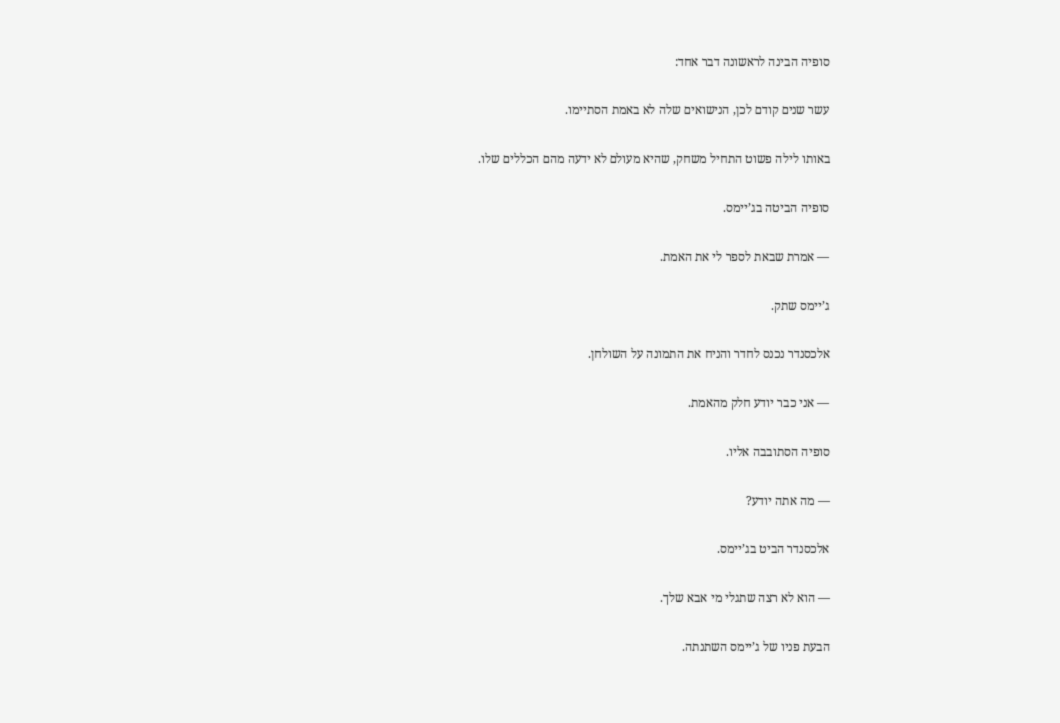סופיה הבינה לראשונה דבר אחד:

עשר שנים קודם לכן, הנישואים שלה לא באמת הסתיימו.

באותו לילה פשוט התחיל משחק, שהיא מעולם לא ידעה מהם הכללים שלו.

סופיה הביטה בג’יימס.

— אמרת שבאת לספר לי את האמת.

ג’יימס שתק.

אלכסנדר נכנס לחדר והניח את התמונה על השולחן.

— אני כבר יודע חלק מהאמת.

סופיה הסתובבה אליו.

— מה אתה יודע?

אלכסנדר הביט בג’יימס.

— הוא לא רצה שתגלי מי אבא שלך.

הבעת פניו של ג’יימס השתנתה.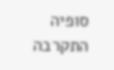סופיה התקרבה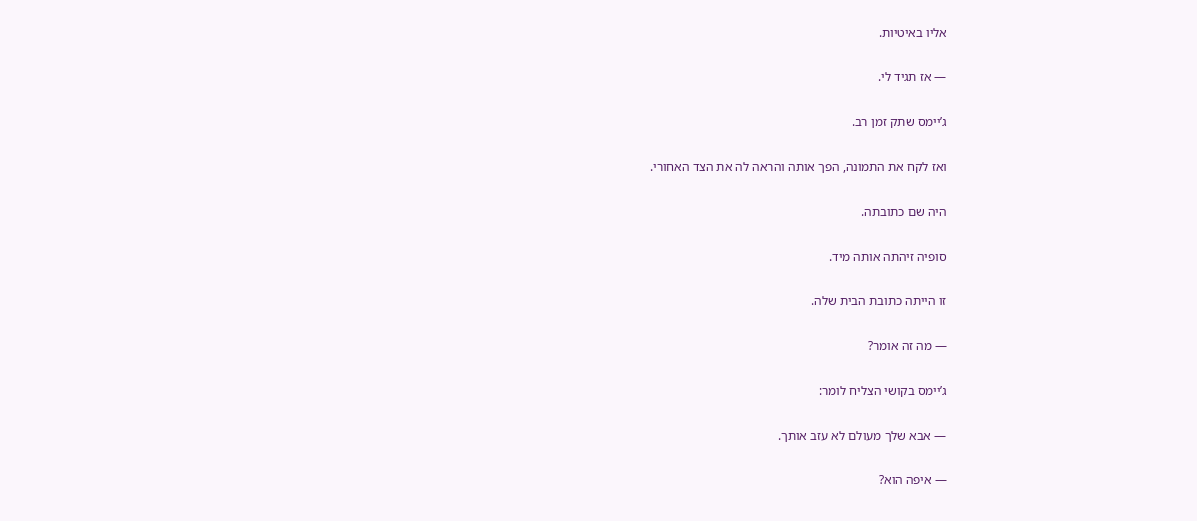אליו באיטיות.

— אז תגיד לי.

ג’יימס שתק זמן רב.

ואז לקח את התמונה, הפך אותה והראה לה את הצד האחורי.

היה שם כתובתה.

סופיה זיהתה אותה מיד.

זו הייתה כתובת הבית שלה.

— מה זה אומר?

ג’יימס בקושי הצליח לומר:

— אבא שלך מעולם לא עזב אותך.

— איפה הוא?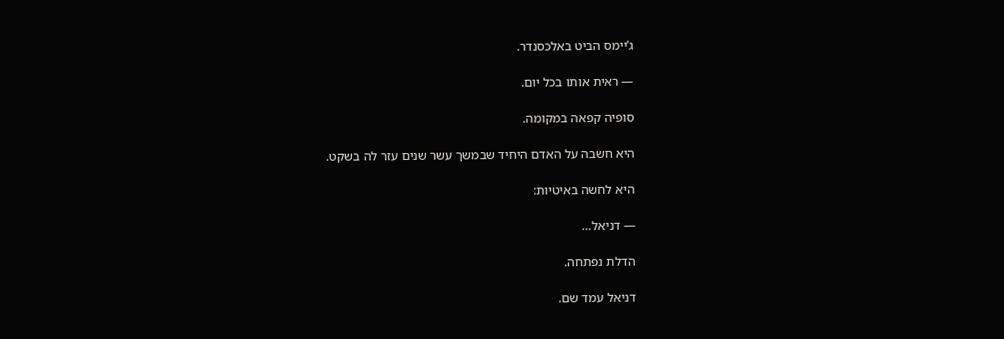ג’יימס הביט באלכסנדר.

— ראית אותו בכל יום.

סופיה קפאה במקומה.

היא חשבה על האדם היחיד שבמשך עשר שנים עזר לה בשקט.

היא לחשה באיטיות:

— דניאל…

הדלת נפתחה.

דניאל עמד שם.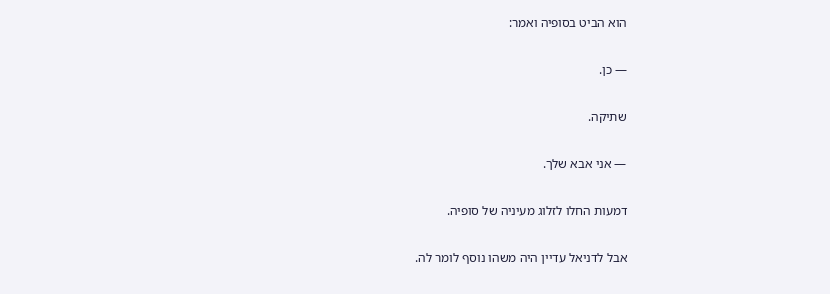הוא הביט בסופיה ואמר:

— כן.

שתיקה.

— אני אבא שלך.

דמעות החלו לזלוג מעיניה של סופיה.

אבל לדניאל עדיין היה משהו נוסף לומר לה.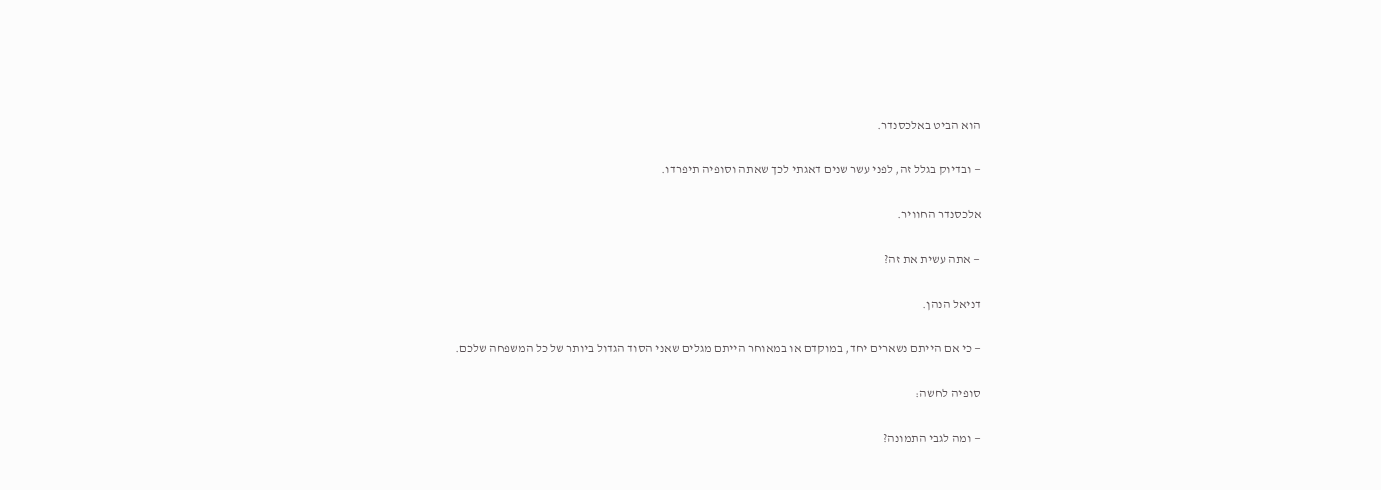הוא הביט באלכסנדר.

— ובדיוק בגלל זה, לפני עשר שנים דאגתי לכך שאתה וסופיה תיפרדו.

אלכסנדר החוויר.

— אתה עשית את זה?

דניאל הנהן.

— כי אם הייתם נשארים יחד, במוקדם או במאוחר הייתם מגלים שאני הסוד הגדול ביותר של כל המשפחה שלכם.

סופיה לחשה:

— ומה לגבי התמונה?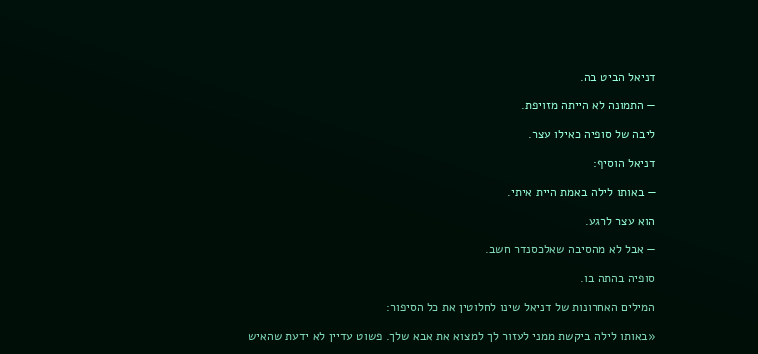דניאל הביט בה.

— התמונה לא הייתה מזויפת.

ליבה של סופיה כאילו עצר.

דניאל הוסיף:

— באותו לילה באמת היית איתי.

הוא עצר לרגע.

— אבל לא מהסיבה שאלכסנדר חשב.

סופיה בהתה בו.

המילים האחרונות של דניאל שינו לחלוטין את כל הסיפור:

«באותו לילה ביקשת ממני לעזור לך למצוא את אבא שלך. פשוט עדיין לא ידעת שהאיש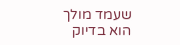שעמד מולך הוא בדיוק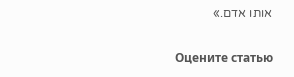אותו אדם.»

Оцените статью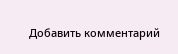Добавить комментарий